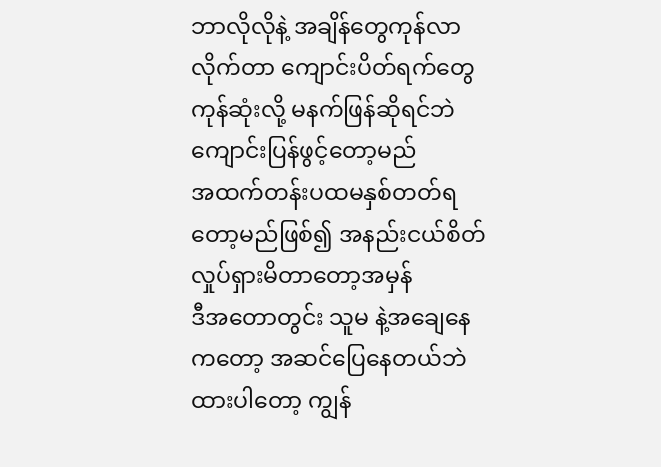ဘာလိုလိုနဲ့ အချိန်တွေကုန်လာလိုက်တာ ကျောင်းပိတ်ရက်တွေကုန်ဆုံးလို့ မနက်ဖြန်ဆိုရင်ဘဲ ကျောင်းပြန်ဖွင့်တော့မည်
အထက်တန်းပထမနှစ်တတ်ရတော့မည်ဖြစ်၍ အနည်းငယ်စိတ်လှုပ်ရှားမိတာတော့အမှန်
ဒီအတောတွင်း သူမ နဲ့အချေနေကတော့ အဆင်ပြေနေတယ်ဘဲထားပါတော့ ကျွန်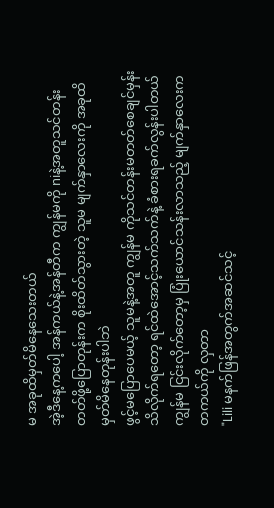မ အခုထိမှတ်မိနေသေးတယ်
အဲ့ဒီနေ့ကပေါ့ အန်ကယ်နဲ့အန်တီက ကျွန်မကို niနဲ့အတူသင်တန်းတတ်ဖို့ပြောတုန်းက စိုးထိတ်သွားတဲ့ သူမ မျက်နှာလေးကို အခုထိမှတ်မိနေတုန်းပါဘဲ
ဖွင့်မပြောပေမယ့် သူမနဲ့အတူ ကျွန်မ ကိုသင်တန်းမတတ်စေချင်မှန်းသိလိုက်ရတော့ ရင်ထဲအောင့်သက်သက်နဲ့ ခံစားရခက်လွန်းပါတယ်
ကျွန်မ ငြင်းလိုက်တော့မှ ပြုံးယောင်သန်းလာသည့် မျက်နှာလေးက တကယ်ကို လှတာ
"Lili မနက်ဖြန်အတွက်အဆင်သင့်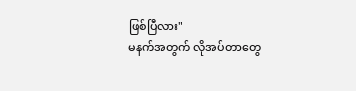ဖြစ်ပြီလား"
မနက်အတွက် လိုအပ်တာတွေ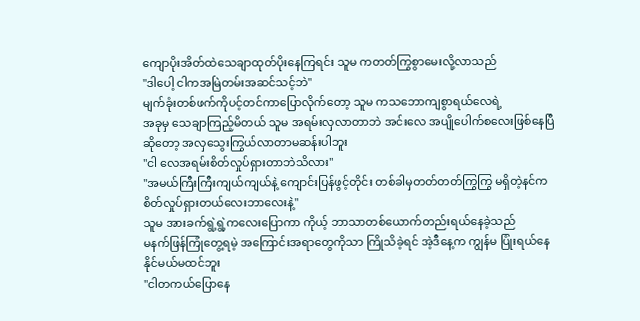ကျောပိုးအိတ်ထဲသေချာထုတ်ပိုးနေကြရင်း သူမ ကတတ်ကြွစွာမေးလို့လာသည်
"ဒါပေါ့ ငါကအမြဲတမ်းအဆင်သင့်ဘဲ"
မျက်ခုံးတစ်ဖက်ကိုပင့်တင်ကာပြောလိုက်တော့ သူမ ကသဘောကျစွာရယ်လေရဲ့
အခုမှ သေချာကြည့်မိတယ် သူမ အရမ်းလှလာတာဘဲ အင်းလေ အပျိုပေါက်စလေးဖြစ်နေပြီဆိုတော့ အလှသွေးကြွယ်လာတာမဆန်းပါဘူး
"ငါ လေအရမ်းစိတ်လှုပ်ရှားတာဘဲသိလား"
"အမယ်ကြီးကြီးကျယ်ကျယ်နဲ့ ကျောင်းပြန်ဖွင့်တိုင်း တစ်ခါမှတတ်တတ်ကြွကြွ မရှိတဲ့နင်က စိတ်လှုပ်ရှားတယ်လေးဘာလေးနဲ့"
သူမ အားခက်ရွဲ့ရွဲ့ကလေးပြောကာ ကိုယ့် ဘာသာတစ်ယောက်တည်းရယ်နေခဲ့သည်
မနက်ဖြန်ကြုံတွေ့ရမဲ့ အကြောင်းအရာတွေကိုသာ ကြိုသိခဲ့ရင် အဲ့ဒီနေ့က ကျွန်မ ပြုံးရယ်နေနိုင်မယ်မထင်ဘူး
"ငါတကယ်ပြောနေ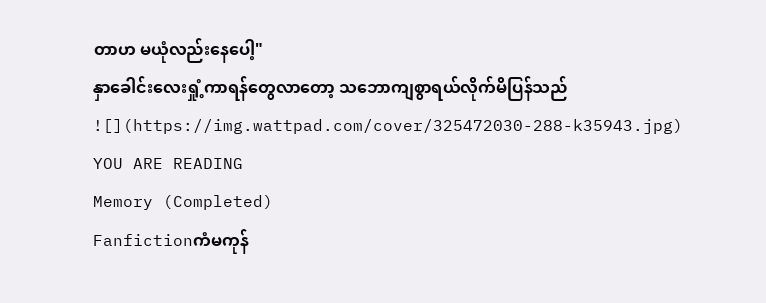တာဟ မယုံလည်းနေပေါ့"
နှာခေါင်းလေးရှုံ့ကာရန်တွေလာတော့ သဘောကျစွာရယ်လိုက်မိပြန်သည်
![](https://img.wattpad.com/cover/325472030-288-k35943.jpg)
YOU ARE READING
Memory (Completed)
Fanfictionကံမကုန်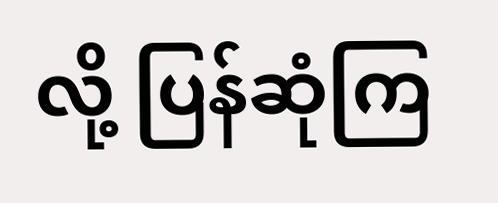လို့ ပြန်ဆုံကြ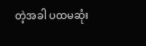တဲ့အခါ ပထမဆုံး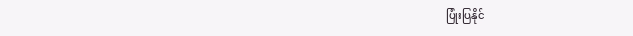ပြုံးပြနိုင်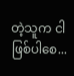တဲ့သူက ငါဖြစ်ပါစေ...